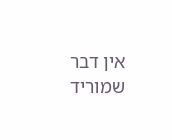אין דבר שמוריד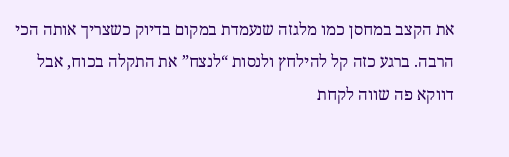את הקצב במחסן כמו מלגזה שנעמדת במקום בדיוק כשצריך אותה הכי הרבה. ברגע כזה קל להילחץ ולנסות “לנצח” את התקלה בכוח, אבל דווקא פה שווה לקחת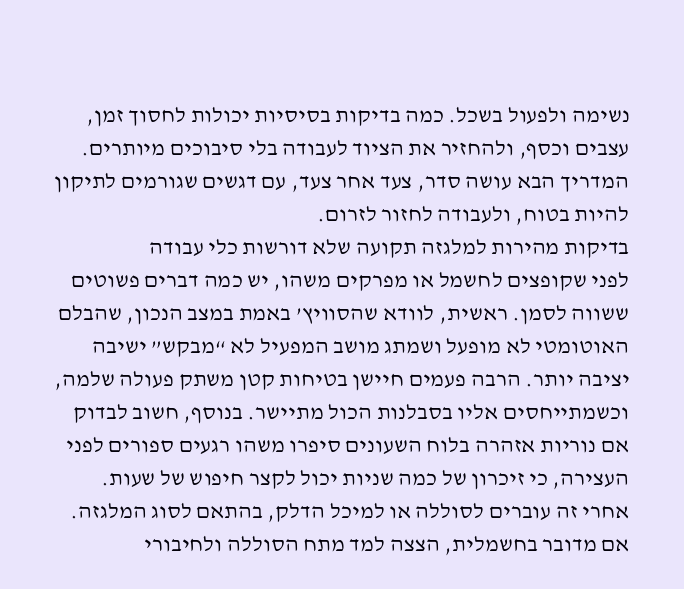נשימה ולפעול בשכל. כמה בדיקות בסיסיות יכולות לחסוך זמן, עצבים וכסף, ולהחזיר את הציוד לעבודה בלי סיבוכים מיותרים. המדריך הבא עושה סדר, צעד אחר צעד, עם דגשים שגורמים לתיקון להיות בטוח, ולעבודה לחזור לזרום.
בדיקות מהירות למלגזה תקועה שלא דורשות כלי עבודה
לפני שקופצים לחשמל או מפרקים משהו, יש כמה דברים פשוטים ששווה לסמן. ראשית, לוודא שהסוויץ’ באמת במצב הנכון, שהבלם האוטומטי לא מופעל ושמתג מושב המפעיל לא “מבקש” ישיבה יציבה יותר. הרבה פעמים חיישן בטיחות קטן משתק פעולה שלמה, וכשמתייחסים אליו בסבלנות הכול מתיישר. בנוסף, חשוב לבדוק אם נוריות אזהרה בלוח השעונים סיפרו משהו רגעים ספורים לפני העצירה, כי זיכרון של כמה שניות יכול לקצר חיפוש של שעות.
אחרי זה עוברים לסוללה או למיכל הדלק, בהתאם לסוג המלגזה. אם מדובר בחשמלית, הצצה למד מתח הסוללה ולחיבורי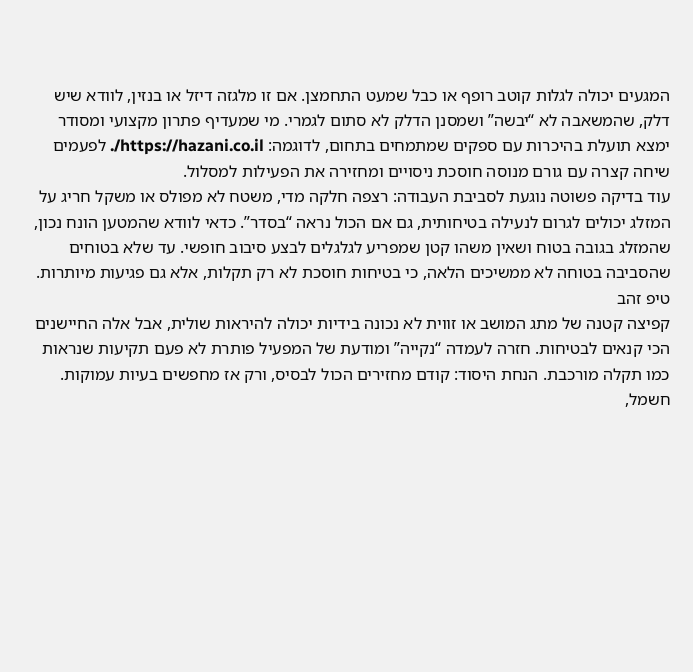המגעים יכולה לגלות קוטב רופף או כבל שמעט התחמצן. אם זו מלגזה דיזל או בנזין, לוודא שיש דלק, שהמשאבה לא “יבשה” ושמסנן הדלק לא סתום לגמרי. מי שמעדיף פתרון מקצועי ומסודר ימצא תועלת בהיכרות עם ספקים שמתמחים בתחום, לדוגמה: https://hazani.co.il/. לפעמים שיחה קצרה עם גורם מנוסה חוסכת ניסויים ומחזירה את הפעילות למסלול.
עוד בדיקה פשוטה נוגעת לסביבת העבודה: רצפה חלקה מדי, משטח לא מפולס או משקל חריג על המזלג יכולים לגרום לנעילה בטיחותית, גם אם הכול נראה “בסדר”. כדאי לוודא שהמטען הונח נכון, שהמזלג בגובה בטוח ושאין משהו קטן שמפריע לגלגלים לבצע סיבוב חופשי. עד שלא בטוחים שהסביבה בטוחה לא ממשיכים הלאה, כי בטיחות חוסכת לא רק תקלות, אלא גם פגיעות מיותרות.
טיפ זהב
קפיצה קטנה של מתג המושב או זווית לא נכונה בידיות יכולה להיראות שולית, אבל אלה החיישנים הכי קנאים לבטיחות. חזרה לעמדה “נקייה” ומודעת של המפעיל פותרת לא פעם תקיעות שנראות כמו תקלה מורכבת. הנחת היסוד: קודם מחזירים הכול לבסיס, ורק אז מחפשים בעיות עמוקות.
חשמל,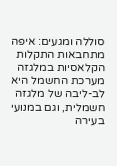סוללה ומגעים: איפה מתחבאות התקלות הקלאסיות במלגזה
מערכת החשמל היא לב-ליבה של מלגזה חשמלית, וגם במנועי בעירה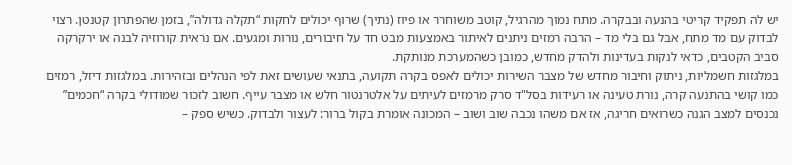יש לה תפקיד קריטי בהנעה ובבקרה. מתח נמוך מהרגיל, קוטב משוחרר או פיוז (נתיך) שרוף יכולים לחקות “תקלה גדולה”, בזמן שהפתרון קטנטן. רצוי לבדוק עם מד מתח, אבל גם בלי מד – הרבה רמזים ניתנים לאיתור באמצעות מבט חד על חיבורים, נורות ומגעים. אם נראית קורוזיה לבנה או ירקרקה סביב הקטבים, כדאי לנקות בעדינות ולהדק מחדש, כמובן כשהמערכת מנותקת.
במלגזות חשמליות, ניתוק וחיבור מחדש של מצבר השירות יכולים לאפס בקרה תקועה, בתנאי שעושים זאת לפי הנהלים ובזהירות. במלגזות דיזל, רמזים כמו קושי בהתנעה קרה, נורת טעינה או רעידות בסל"ד סרק מרמזים לעיתים על אלטרנטור חלש או מצבר עייף. חשוב לזכור שמודולי בקרה “חכמים” נכנסים למצב הגנה כשרואים חריגה, אז אם משהו נכבה שוב ושוב – המכונה אומרת בקול ברור: לעצור ולבדוק. כשיש ספק –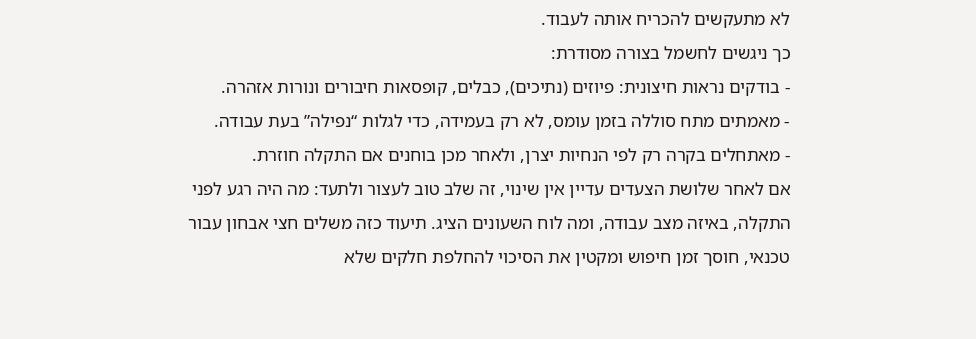לא מתעקשים להכריח אותה לעבוד.
כך ניגשים לחשמל בצורה מסודרת:
- בודקים נראות חיצונית: פיוזים (נתיכים), כבלים, קופסאות חיבורים ונורות אזהרה.
- מאמתים מתח סוללה בזמן עומס, לא רק בעמידה, כדי לגלות “נפילה” בעת עבודה.
- מאתחלים בקרה רק לפי הנחיות יצרן, ולאחר מכן בוחנים אם התקלה חוזרת.
אם לאחר שלושת הצעדים עדיין אין שינוי, זה שלב טוב לעצור ולתעד: מה היה רגע לפני התקלה, באיזה מצב עבודה, ומה לוח השעונים הציג. תיעוד כזה משלים חצי אבחון עבור טכנאי, חוסך זמן חיפוש ומקטין את הסיכוי להחלפת חלקים שלא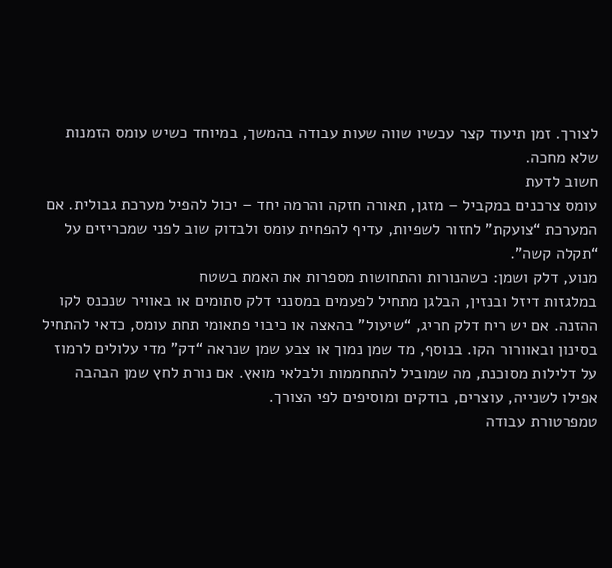לצורך. זמן תיעוד קצר עכשיו שווה שעות עבודה בהמשך, במיוחד כשיש עומס הזמנות שלא מחכה.
חשוב לדעת
עומס צרכנים במקביל – מזגן, תאורה חזקה והרמה יחד – יכול להפיל מערכת גבולית. אם המערכת “צועקת” לחזור לשפיות, עדיף להפחית עומס ולבדוק שוב לפני שמכריזים על “תקלה קשה”.
מנוע, דלק ושמן: כשהנורות והתחושות מספרות את האמת בשטח
במלגזות דיזל ובנזין, הבלגן מתחיל לפעמים במסנני דלק סתומים או באוויר שנכנס לקו ההזנה. אם יש ריח דלק חריג, “שיעול” בהאצה או כיבוי פתאומי תחת עומס, כדאי להתחיל בסינון ובאוורור הקו. בנוסף, מד שמן נמוך או צבע שמן שנראה “דק” מדי עלולים לרמוז על דלילות מסוכנת, מה שמוביל להתחממות ולבלאי מואץ. אם נורת לחץ שמן הבהבה אפילו לשנייה, עוצרים, בודקים ומוסיפים לפי הצורך.
טמפרטורת עבודה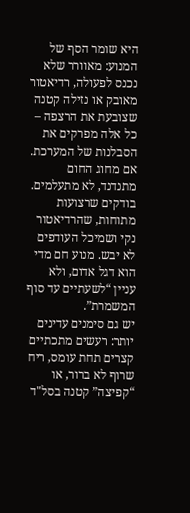היא שומר הסף של המנוע: מאוורר שלא נכנס לפעולה, רדיאטור מאובק או נזילה קטנה שצובעת את הרצפה – כל אלה מפרקים את הסבלנות של המערכת. אם מחוג החום מתנדנד, לא מתעלמים. בודקים שרצועות מתוחות, שהרדיאטור נקי ושמיכל העודפים לא יבש. מנוע חם מדי הוא דגל אדום, ולא עניין “לשעתיים עד סוף המשמרת”.
יש גם סימנים עדינים יותר: רעשים מתכתיים קצרים תחת עומס, ריח שרוף לא ברור, או “קפיצה” קטנה בסל"ד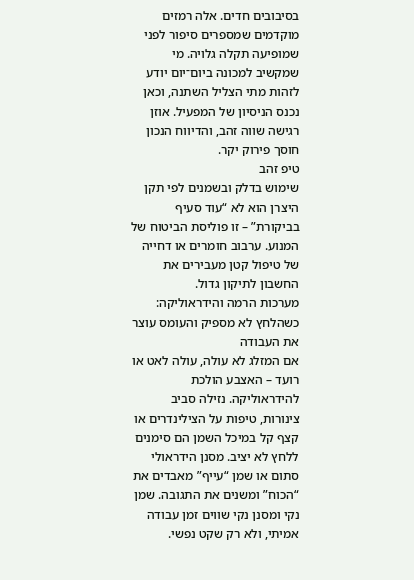בסיבובים חדים. אלה רמזים מוקדמים שמספרים סיפור לפני שמופיעה תקלה גלויה. מי שמקשיב למכונה ביום־יום יודע לזהות מתי הצליל השתנה, וכאן נכנס הניסיון של המפעיל. אוזן רגישה שווה זהב, והדיווח הנכון חוסך פירוק יקר.
טיפ זהב
שימוש בדלק ובשמנים לפי תקן היצרן הוא לא “עוד סעיף בביקורת” – זו פוליסת הביטוח של המנוע. ערבוב חומרים או דחייה של טיפול קטן מעבירים את החשבון לתיקון גדול.
מערכות הרמה והידראוליקה: כשהלחץ לא מספיק והעומס עוצר את העבודה
אם המזלג לא עולה, עולה לאט או רועד – האצבע הולכת להידראוליקה. נזילה סביב צינורות, טיפות על הצילינדרים או קצף קל במיכל השמן הם סימנים ללחץ לא יציב. מסנן הידראולי סתום או שמן “עייף” מאבדים את “הכוח” ומשנים את התגובה. שמן נקי ומסנן נקי שווים זמן עבודה אמיתי, ולא רק שקט נפשי.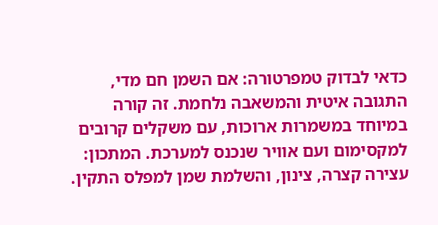כדאי לבדוק טמפרטורה: אם השמן חם מדי, התגובה איטית והמשאבה נלחמת. זה קורה במיוחד במשמרות ארוכות, עם משקלים קרובים למקסימום ועם אוויר שנכנס למערכת. המתכון: עצירה קצרה, צינון, והשלמת שמן למפלס התקין.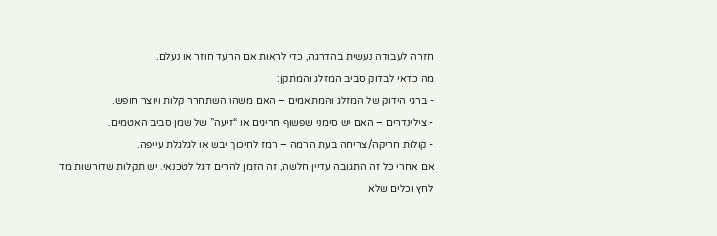חזרה לעבודה נעשית בהדרגה, כדי לראות אם הרעד חוזר או נעלם.
מה כדאי לבדוק סביב המזלג והמתקן:
- ברגי הידוק של המזלג והמתאמים – האם משהו השתחרר קלות ויוצר חופש.
- צילינדרים – האם יש סימני שפשוף חריגים או “זיעה” של שמן סביב האטמים.
- קולות חריקה/צריחה בעת הרמה – רמז לחיכוך יבש או לגלגלת עייפה.
אם אחרי כל זה התגובה עדיין חלשה, זה הזמן להרים דגל לטכנאי. יש תקלות שדורשות מד לחץ וכלים שלא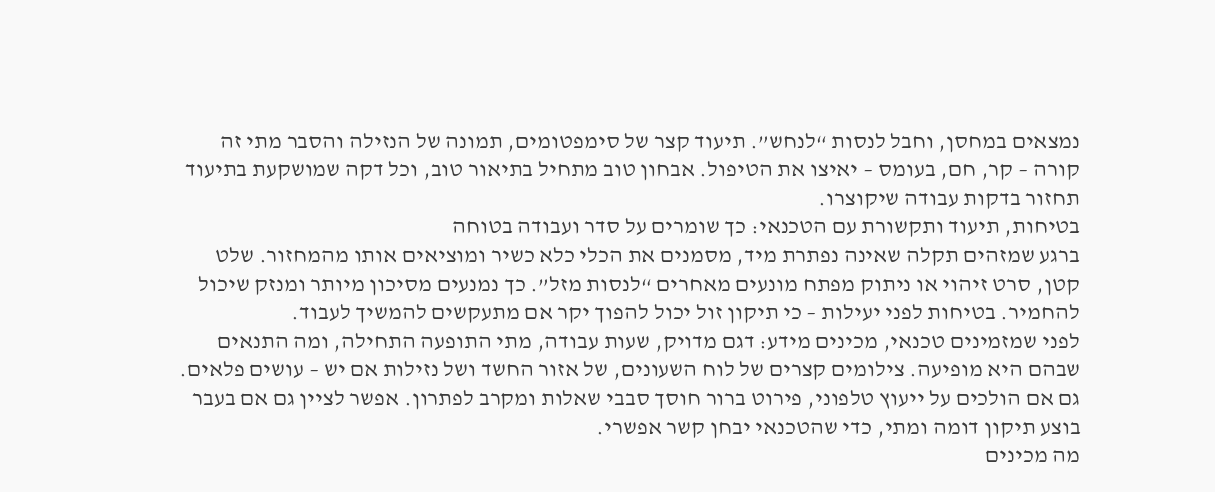נמצאים במחסן, וחבל לנסות “לנחש”. תיעוד קצר של סימפטומים, תמונה של הנזילה והסבר מתי זה קורה – קר, חם, בעומס – יאיצו את הטיפול. אבחון טוב מתחיל בתיאור טוב, וכל דקה שמושקעת בתיעוד תחזור בדקות עבודה שיקוצרו.
בטיחות, תיעוד ותקשורת עם הטכנאי: כך שומרים על סדר ועבודה בטוחה
ברגע שמזהים תקלה שאינה נפתרת מיד, מסמנים את הכלי כלא כשיר ומוציאים אותו מהמחזור. שלט קטן, סרט זיהוי או ניתוק מפתח מונעים מאחרים “לנסות מזל”. כך נמנעים מסיכון מיותר ומנזק שיכול להחמיר. בטיחות לפני יעילות – כי תיקון זול יכול להפוך יקר אם מתעקשים להמשיך לעבוד.
לפני שמזמינים טכנאי, מכינים מידע: דגם מדויק, שעות עבודה, מתי התופעה התחילה, ומה התנאים שבהם היא מופיעה. צילומים קצרים של לוח השעונים, של אזור החשד ושל נזילות אם יש – עושים פלאים. גם אם הולכים על ייעוץ טלפוני, פירוט ברור חוסך סבבי שאלות ומקרב לפתרון. אפשר לציין גם אם בעבר בוצע תיקון דומה ומתי, כדי שהטכנאי יבחן קשר אפשרי.
מה מכינים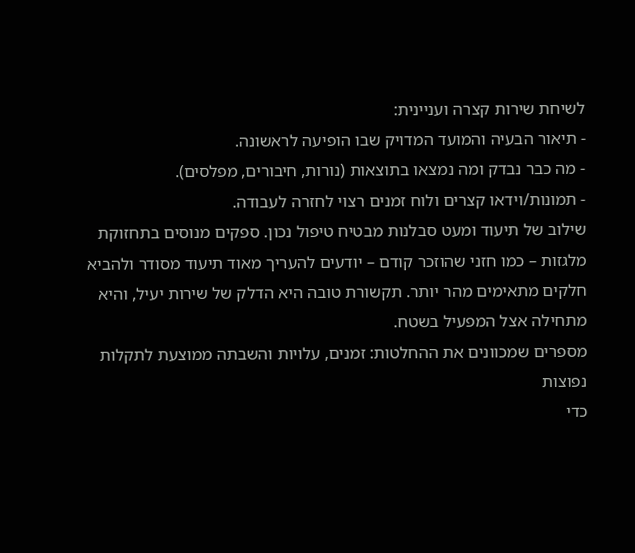לשיחת שירות קצרה ועניינית:
- תיאור הבעיה והמועד המדויק שבו הופיעה לראשונה.
- מה כבר נבדק ומה נמצאו בתוצאות (נורות, חיבורים, מפלסים).
- תמונות/וידאו קצרים ולוח זמנים רצוי לחזרה לעבודה.
שילוב של תיעוד ומעט סבלנות מבטיח טיפול נכון. ספקים מנוסים בתחזוקת מלגזות – כמו חזני שהוזכר קודם – יודעים להעריך מאוד תיעוד מסודר ולהביא חלקים מתאימים מהר יותר. תקשורת טובה היא הדלק של שירות יעיל, והיא מתחילה אצל המפעיל בשטח.
מספרים שמכוונים את ההחלטות: זמנים, עלויות והשבתה ממוצעת לתקלות נפוצות
כדי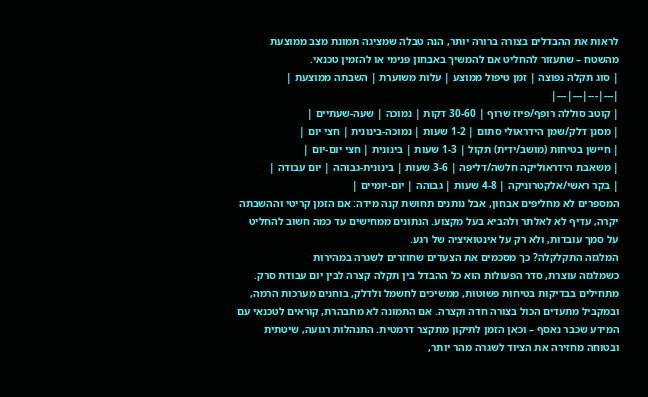לראות את ההבדלים בצורה ברורה יותר, הנה טבלה שמציגה תמונת מצב ממוצעת מהשטח – שתעזור להחליט אם להמשיך באבחון פנימי או להזמין טכנאי.
| סוג תקלה נפוצה | זמן טיפול ממוצע | עלות משוערת | השבתה ממוצעת |
|---|---|---|---|
| קוטב סוללה רופף/פיוז שרוף | 30-60 דקות | נמוכה | שעה-שעתיים |
| מסנן דלק/שמן הידראולי סתום | 1-2 שעות | נמוכה-בינונית | חצי יום |
| חיישן בטיחות (מושב/ידית) תקול | 1-3 שעות | בינונית | חצי יום-יום |
| משאבת הידראוליקה חלשה/דליפה | 3-6 שעות | בינונית-גבוהה | יום עבודה |
| בקר ראשי/אלקטרוניקה | 4-8 שעות | גבוהה | יום-יומיים |
המספרים לא מחליפים אבחון, אבל נותנים תחושת קנה מידה: אם הזמן קריטי וההשבתה יקרה, עדיף לא לאלתר ולהביא בעל מקצוע. הנתונים ממחישים עד כמה חשוב להחליט על סמך עובדות, ולא רק על אינטואיציה של רגע.
המלגזה התקלקלה? כך מסכמים את הצעדים שחוזרים לשגרה במהירות
כשמלגזה עוצרת, סדר הפעולות הוא כל ההבדל בין תקלה קצרה לבין יום עבודת סרק. מתחילים בבדיקות בטיחות פשוטות, ממשיכים לחשמל ולדלק, בוחנים מערכות הרמה, ובמקביל מתעדים הכול בצורה חדה וקצרה. אם התמונה לא מתבהרת, קוראים לטכנאי עם המידע שכבר נאסף – וכאן הזמן לתיקון מתקצר דרמטית. התנהלות רגועה, שיטתית ובטוחה מחזירה את הציוד לשגרה מהר יותר,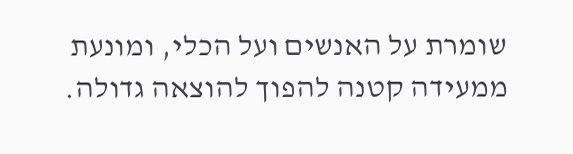שומרת על האנשים ועל הכלי, ומונעת ממעידה קטנה להפוך להוצאה גדולה.